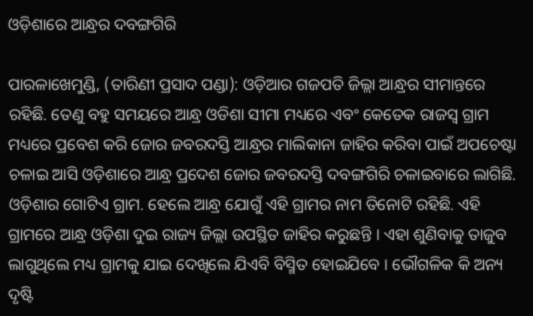ଓଡ଼ିଶାରେ ଆନ୍ଧ୍ରର ଦବଙ୍ଗଗିରି

ପାରଳାଖେମୁଣ୍ଡି, (ତାରିଣୀ ପ୍ରସାଦ ପଣ୍ଡା): ଓଡ଼ିଆର ଗଜପତି ଜିଲ୍ଲା ଆନ୍ଧ୍ରର ସୀମାନ୍ତରେ ରହିଛି. ତେଣୁ ବହୁ ସମୟରେ ଆନ୍ଧ୍ର ଓଡିଶା ସୀମା ମଧ୍ୟରେ ଏବଂ କେତେକ ରାଜସ୍ୱ ଗ୍ରାମ ମଧ୍ୟରେ ପ୍ରବେଶ କରି ଜୋର ଜବରଦସ୍ତି ଆନ୍ଧ୍ରର ମାଲିକାନା ଜାହିର କରିବା ପାଇଁ ଅପଚେଷ୍ଟା ଚଳାଇ ଆସି ଓଡ଼ିଶାରେ ଆନ୍ଧ୍ର ପ୍ରଦେଶ ଜୋର ଜବରଦସ୍ତି ଦବଙ୍ଗଗିରି ଚଳାଇବାରେ ଲାଗିଛି. ଓଡ଼ିଶାର ଗୋଟିଏ ଗ୍ରାମ. ହେଲେ ଆନ୍ଧ୍ର ଯୋଗୁଁ ଏହି ଗ୍ରାମର ନାମ ତିନୋଟି ରହିଛି. ଏହି ଗ୍ରାମରେ ଆନ୍ଧ୍ର ଓଡ଼ିଶା ଦୁଇ ରାଜ୍ୟ ଜିଲ୍ଲା ଉପସ୍ଥିତ ଜାହିର କରୁଛନ୍ତି । ଏହା ଶୁଣିବାକୁ ତାଜୁବ ଲାଗୁଥିଲେ ମଧ୍ୟ ଗ୍ରାମକୁ ଯାଇ ଦେଖିଲେ ଯିଏବି ବିସ୍ମିତ ହୋଇଯିବେ । ଭୌଗଳିକ କି ଅନ୍ୟ ଦୃଷ୍ଟି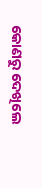କୋଣରୁ ଦେଖିଲେ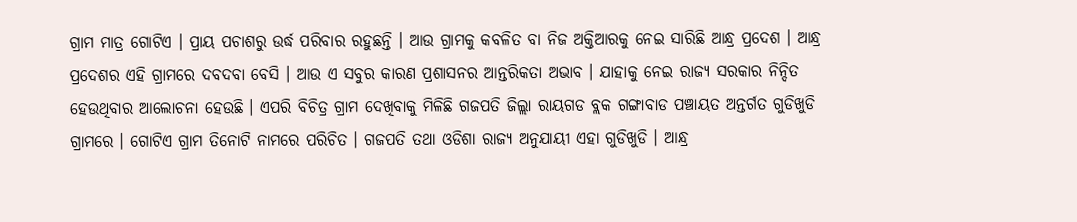ଗ୍ରାମ ମାତ୍ର ଗୋଟିଏ । ପ୍ରାୟ ପଚାଶରୁ ଉର୍ଦ୍ଧ ପରିବାର ରହୁଛନ୍ତି । ଆଉ ଗ୍ରାମକୁ କବଳିତ ବା ନିଜ ଅକ୍ତିଆରକୁ ନେଇ ସାରିଛି ଆନ୍ଧ୍ର ପ୍ରଦେଶ । ଆନ୍ଧ୍ର ପ୍ରଦେଶର ଏହି ଗ୍ରାମରେ ଦବଦବା ବେସି । ଆଉ ଏ ସବୁର କାରଣ ପ୍ରଶାସନର ଆନ୍ତରିକତା ଅଭାବ । ଯାହାକୁ ନେଇ ରାଜ୍ୟ ସରକାର ନିନ୍ଦିତ ହେଉଥିବାର ଆଲୋଚନା ହେଉଛି । ଏପରି ବିଚିତ୍ର ଗ୍ରାମ ଦେଖିବାକୁ ମିଳିଛି ଗଜପତି ଜିଲ୍ଲା ରାୟଗଡ ବ୍ଲକ ଗଙ୍ଗାବାଡ ପଞ୍ଚାୟତ ଅନ୍ତର୍ଗତ ଗୁଡିଖୁଡି ଗ୍ରାମରେ । ଗୋଟିଏ ଗ୍ରାମ ତିନୋଟି ନାମରେ ପରିଚିତ । ଗଜପତି ତଥା ଓଡିଶା ରାଜ୍ୟ ଅନୁଯାୟୀ ଏହା ଗୁଡିଖୁଡି । ଆନ୍ଧ୍ର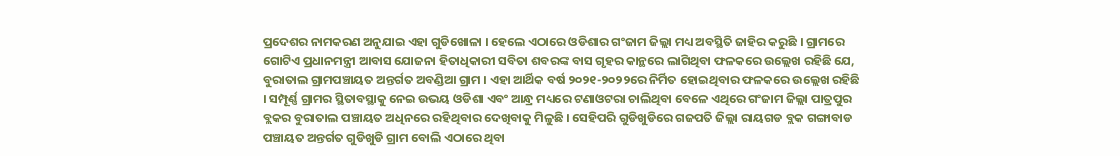ପ୍ରଦେଶର ନାମକରଣ ଅନୁଯାଇ ଏହା ଗୁଡିଖୋଳା । ହେଲେ ଏଠାରେ ଓଡିଶାର ଗଂଜାମ ଜିଲ୍ଲା ମଧ୍ୟ ଅବସ୍ଥିତି ଜାହିର କରୁଛି । ଗ୍ରାମରେ ଗୋଟିଏ ପ୍ରଧାନମନ୍ତ୍ରୀ ଆବାସ ଯୋଜନା ହିତାଧିକାରୀ ସବିତା ଶବରଙ୍କ ବାସ ଗୃହର କାନ୍ଥରେ ଲାଗିଥିବା ଫଳକରେ ଉଲ୍ଲେଖ ରହିଛି ଯେ, ବୁରାତାଲ ଗ୍ରାମପଞ୍ଚାୟତ ଅନ୍ତର୍ଗତ ଅବଣ୍ଡିଆ ଗ୍ରାମ । ଏହା ଆର୍ଥିକ ବର୍ଷ ୨୦୨୧-୨୦୨୨ରେ ନିର୍ମିତ ହୋଇଥିବାର ଫଳକରେ ଉଲ୍ଲେଖ ରହିଛି । ସମ୍ପୂର୍ଣ୍ଣ ଗ୍ରାମର ସ୍ଥିତାବସ୍ଥାକୁ ନେଇ ଉଭୟ ଓଡିଶା ଏବଂ ଆନ୍ଧ୍ର ମଧ୍ୟରେ ଟଣାଓଟରା ଚାଲିଥିବା ବେଳେ ଏଥିରେ ଗଂଜାମ ଜିଲ୍ଲା ପାତ୍ରପୁର ବ୍ଲକର ବୁରାତାଲ ପଞ୍ଚାୟତ ଅଧିନରେ ରହିଥିବାର ଦେଖିବାକୁ ମିଳୁଛି । ସେହିପରି ଗୁଡିଖୁଡିରେ ଗଜପତି ଜିଲ୍ଲା ରାୟଗଡ ବ୍ଲକ ଗଙ୍ଗାବାଡ ପଞ୍ଚାୟତ ଅନ୍ତର୍ଗତ ଗୁଡିଖୁଡି ଗ୍ରାମ ବୋଲି ଏଠାରେ ଥିବା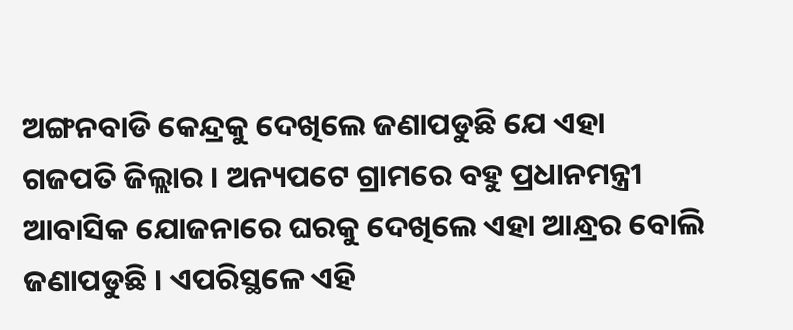ଅଙ୍ଗନବାଡି କେନ୍ଦ୍ରକୁ ଦେଖିଲେ ଜଣାପଡୁଛି ଯେ ଏହା ଗଜପତି ଜିଲ୍ଲାର । ଅନ୍ୟପଟେ ଗ୍ରାମରେ ବହୁ ପ୍ରଧାନମନ୍ତ୍ରୀ ଆବାସିକ ଯୋଜନାରେ ଘରକୁ ଦେଖିଲେ ଏହା ଆନ୍ଧ୍ରର ବୋଲି ଜଣାପଡୁଛି । ଏପରିସ୍ଥଳେ ଏହି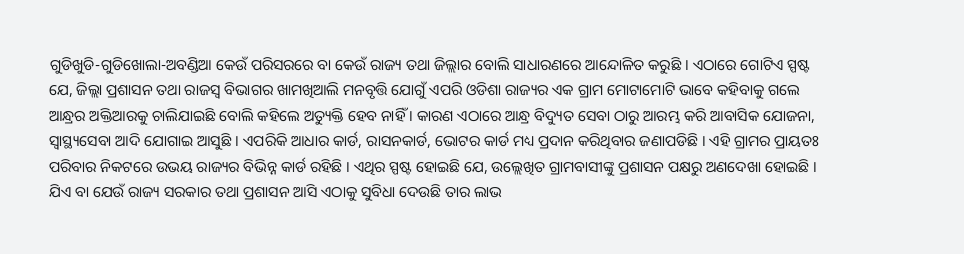ଗୁଡିଖୁଡି-ଗୁଡିଖୋଲା-ଅବଣ୍ଡିଆ କେଉଁ ପରିସରରେ ବା କେଉଁ ରାଜ୍ୟ ତଥା ଜିଲ୍ଲାର ବୋଲି ସାଧାରଣରେ ଆନ୍ଦୋଳିତ କରୁଛି । ଏଠାରେ ଗୋଟିଏ ସ୍ପଷ୍ଟ ଯେ, ଜିଲ୍ଲା ପ୍ରଶାସନ ତଥା ରାଜସ୍ବ ବିଭାଗର ଖାମଖିଆଲି ମନବୃତ୍ତି ଯୋଗୁଁ ଏପରି ଓଡିଶା ରାଜ୍ୟର ଏକ ଗ୍ରାମ ମୋଟାମୋଟି ଭାବେ କହିବାକୁ ଗଲେ ଆନ୍ଧ୍ରର ଅକ୍ତିଆରକୁ ଚାଲିଯାଇଛି ବୋଲି କହିଲେ ଅତ୍ୟୁକ୍ତି ହେବ ନାହିଁ । କାରଣ ଏଠାରେ ଆନ୍ଧ୍ର ବିଦ୍ୟୁତ ସେବା ଠାରୁ ଆରମ୍ଭ କରି ଆବାସିକ ଯୋଜନା, ସ୍ବାସ୍ଥ୍ୟସେବା ଆଦି ଯୋଗାଇ ଆସୁଛି । ଏପରିକି ଆଧାର କାର୍ଡ, ରାସନକାର୍ଡ, ଭୋଟର କାର୍ଡ ମଧ୍ୟ ପ୍ରଦାନ କରିଥିବାର ଜଣାପଡିଛି । ଏହି ଗ୍ରାମର ପ୍ରାୟତଃ ପରିବାର ନିକଟରେ ଉଭୟ ରାଜ୍ୟର ବିଭିନ୍ନ କାର୍ଡ ରହିଛି । ଏଥିର ସ୍ପଷ୍ଟ ହୋଇଛି ଯେ, ଉଲ୍ଲେଖିତ ଗ୍ରାମବାସୀଙ୍କୁ ପ୍ରଶାସନ ପକ୍ଷରୁ ଅଣଦେଖା ହୋଇଛି । ଯିଏ ବା ଯେଉଁ ରାଜ୍ୟ ସରକାର ତଥା ପ୍ରଶାସନ ଆସି ଏଠାକୁ ସୁବିଧା ଦେଉଛି ତାର ଲାଭ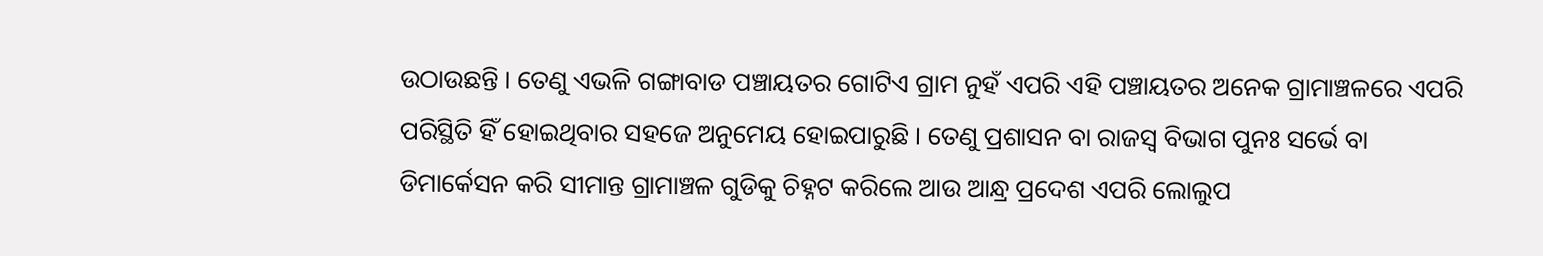ଉଠାଉଛନ୍ତି । ତେଣୁ ଏଭଳି ଗଙ୍ଗାବାଡ ପଞ୍ଚାୟତର ଗୋଟିଏ ଗ୍ରାମ ନୁହଁ ଏପରି ଏହି ପଞ୍ଚାୟତର ଅନେକ ଗ୍ରାମାଞ୍ଚଳରେ ଏପରି ପରିସ୍ଥିତି ହିଁ ହୋଇଥିବାର ସହଜେ ଅନୁମେୟ ହୋଇପାରୁଛି । ତେଣୁ ପ୍ରଶାସନ ବା ରାଜସ୍ବ ବିଭାଗ ପୁନଃ ସର୍ଭେ ବା ଡିମାର୍କେସନ କରି ସୀମାନ୍ତ ଗ୍ରାମାଞ୍ଚଳ ଗୁଡିକୁ ଚିହ୍ନଟ କରିଲେ ଆଉ ଆନ୍ଧ୍ର ପ୍ରଦେଶ ଏପରି ଲୋଲୁପ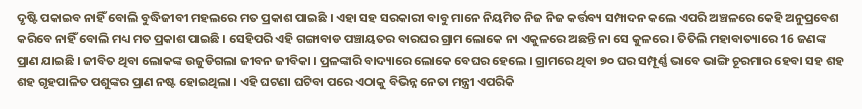ଦୃଷ୍ଟି ପକାଇବ ନାହିଁ ବୋଲି ବୁଦ୍ଧିଜୀବୀ ମହଲରେ ମତ ପ୍ରକାଶ ପାଇଛି । ଏହା ସହ ସରକାରୀ ବାବୁ ମାନେ ନିୟମିତ ନିଜ ନିଜ କର୍ତ୍ତବ୍ୟ ସମ୍ପାଦନ କଲେ ଏପରି ଅଞ୍ଚଳରେ କେହି ଅନୁପ୍ରବେଶ କରିବେ ନାହିଁ ବୋଲି ମଧ୍ୟ ମତ ପ୍ରକାଶ ପାଇଛି । ସେହିପରି ଏହି ଗଙ୍ଗାବାଡ ପଞ୍ଚାୟତର ବାରଘର ଗ୍ରାମ ଲୋକେ ନା ଏକୁଳରେ ଅଛନ୍ତି ନା ସେ କୁଳରେ । ତିତିଲି ମହାବାତ୍ୟାରେ 16 ଜଣଙ୍କ ପ୍ରାଣ ଯାଇଛି । ଜୀବିତ ଥିବା ଲୋକଙ୍କ ଉଜୁଡିଗଲା ଜୀବନ ଜୀବିକା । ପ୍ରଳଙ୍କାରି ବାଦ୍ୟାରେ ଲୋକେ ବେଘର ହେଲେ । ଗ୍ରାମରେ ଥିବା ୭୦ ଘର ସମ୍ପୂର୍ଣ୍ଣ ଭାବେ ଭାଙ୍ଗି ଚୂରମାର ହେବା ସହ ଶହ ଶହ ଗୃହପାଳିତ ପଶୁଙ୍କର ପ୍ରାଣ ନଷ୍ଟ ହୋଇଥିଲା । ଏହି ଘଟଣା ଘଟିବା ପରେ ଏଠାକୁ ବିଭିନ୍ନ ନେତା ମନ୍ତ୍ରୀ ଏପରିକି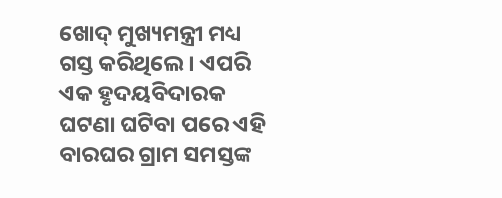ଖୋଦ୍ ମୁଖ୍ୟମନ୍ତ୍ରୀ ମଧ୍ୟ ଗସ୍ତ କରିଥିଲେ । ଏପରି ଏକ ହୃଦୟବିଦାରକ ଘଟଣା ଘଟିବା ପରେ ଏହି ବାରଘର ଗ୍ରାମ ସମସ୍ତଙ୍କ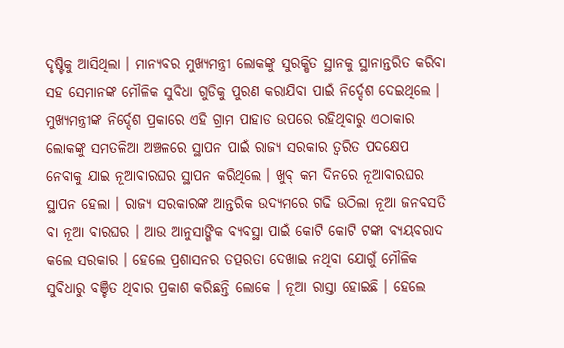ଦୃଷ୍ଟିକୁ ଆସିଥିଲା । ମାନ୍ୟବର ମୁଖ୍ୟମନ୍ତ୍ରୀ ଲୋକଙ୍କୁ ସୁରକ୍ଷିତ ସ୍ଥାନକୁ ସ୍ଥାନାନ୍ତରିତ କରିବା ସହ ସେମାନଙ୍କ ମୌଳିକ ସୁବିଧା ଗୁଡିକୁ ପୁରଣ କରାଯିବା ପାଇଁ ନିର୍ଦ୍ଦେଶ ଦେଇଥିଲେ । ମୁଖ୍ୟମନ୍ତ୍ରୀଙ୍କ ନିର୍ଦ୍ଦେଶ ପ୍ରକାରେ ଏହି ଗ୍ରାମ ପାହାଡ ଉପରେ ରହିଥିବାରୁ ଏଠାକାର ଲୋକଙ୍କୁ ସମତଳିଆ ଅଞ୍ଚଳରେ ସ୍ଥାପନ ପାଇଁ ରାଜ୍ୟ ସରକାର ତ୍ବରିତ ପଦକ୍ଷେପ ନେବାକୁ ଯାଇ ନୂଆବାରଘର ସ୍ଥାପନ କରିଥିଲେ । ଖୁବ୍ କମ ଦିନରେ ନୂଆବାରଘର ସ୍ଥାପନ ହେଲା । ରାଜ୍ୟ ସରକାରଙ୍କ ଆନ୍ତରିକ ଉଦ୍ୟମରେ ଗଢି ଉଠିଲା ନୂଆ ଜନବସତି ବା ନୂଆ ବାରଘର । ଆଉ ଆନୁସାଙ୍ଗିକ ବ୍ୟବସ୍ଥା ପାଇଁ କୋଟି କୋଟି ଟଙ୍କା ବ୍ୟୟବରାଦ କଲେ ସରକାର । ହେଲେ ପ୍ରଶାସନର ତତ୍ପରତା ଦେଖାଇ ନଥିବା ଯୋଗୁଁ ମୌଳିକ ସୁବିଧାରୁ ବଞ୍ଚିତ ଥିବାର ପ୍ରକାଶ କରିଛନ୍ତି ଲୋକେ । ନୂଆ ରାସ୍ତା ହୋଇଛି । ହେଲେ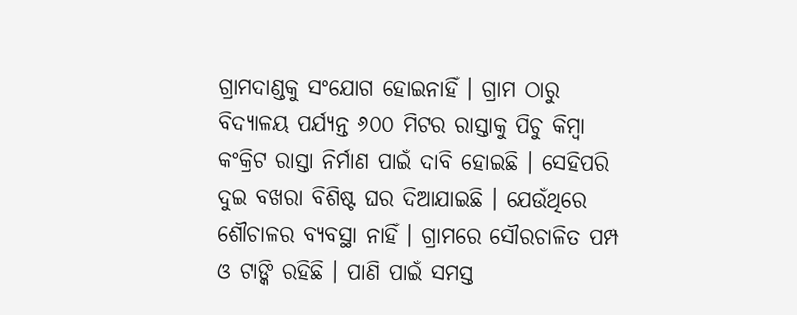ଗ୍ରାମଦାଣ୍ଡକୁ ସଂଯୋଗ ହୋଇନାହିଁ । ଗ୍ରାମ ଠାରୁ ବିଦ୍ୟାଳୟ ପର୍ଯ୍ୟନ୍ତ ୬୦୦ ମିଟର ରାସ୍ତାକୁ ପିଚୁ କିମ୍ବା କଂକ୍ରିଟ ରାସ୍ତା ନିର୍ମାଣ ପାଇଁ ଦାବି ହୋଇଛି । ସେହିପରି ଦୁଇ ବଖରା ବିଶିଷ୍ଟ ଘର ଦିଆଯାଇଛି । ଯେଉଁଥିରେ ଶୌଚାଳର ବ୍ୟବସ୍ଥା ନାହିଁ । ଗ୍ରାମରେ ସୌରଚାଳିତ ପମ୍ପ ଓ ଟାଙ୍କି ରହିଛି । ପାଣି ପାଇଁ ସମସ୍ତ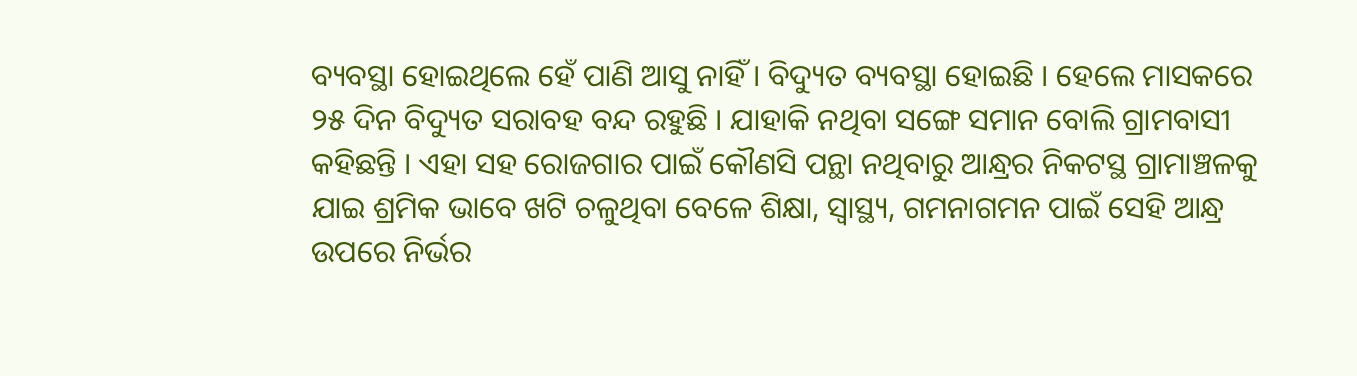ବ୍ୟବସ୍ଥା ହୋଇଥିଲେ ହେଁ ପାଣି ଆସୁ ନାହିଁ । ବିଦ୍ୟୁତ ବ୍ୟବସ୍ଥା ହୋଇଛି । ହେଲେ ମାସକରେ ୨୫ ଦିନ ବିଦ୍ୟୁତ ସରାବହ ବନ୍ଦ ରହୁଛି । ଯାହାକି ନଥିବା ସଙ୍ଗେ ସମାନ ବୋଲି ଗ୍ରାମବାସୀ କହିଛନ୍ତି । ଏହା ସହ ରୋଜଗାର ପାଇଁ କୌଣସି ପନ୍ଥା ନଥିବାରୁ ଆନ୍ଧ୍ରର ନିକଟସ୍ଥ ଗ୍ରାମାଞ୍ଚଳକୁ ଯାଇ ଶ୍ରମିକ ଭାବେ ଖଟି ଚଳୁଥିବା ବେଳେ ଶିକ୍ଷା, ସ୍ବାସ୍ଥ୍ୟ, ଗମନାଗମନ ପାଇଁ ସେହି ଆନ୍ଧ୍ର ଉପରେ ନିର୍ଭର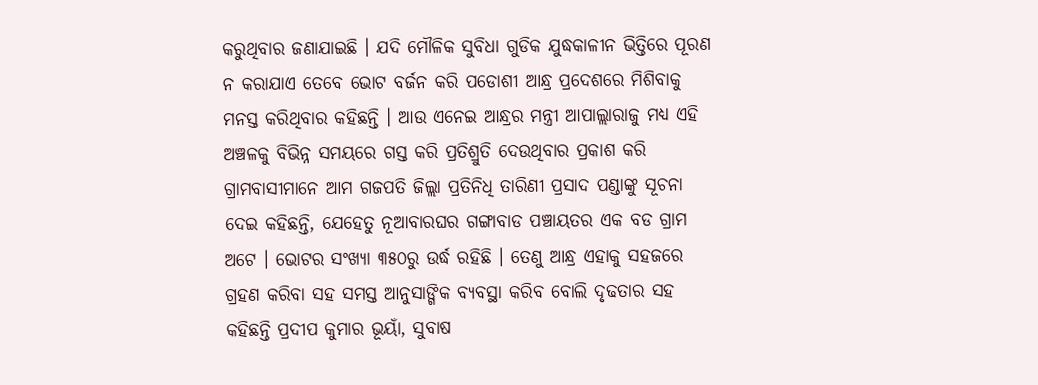କରୁଥିବାର ଜଣାଯାଇଛି । ଯଦି ମୌଳିକ ସୁବିଧା ଗୁଡିକ ଯୁଦ୍ଧକାଳୀନ ଭିତ୍ତିରେ ପୂରଣ ନ କରାଯାଏ ତେବେ ଭୋଟ ବର୍ଜନ କରି ପଡୋଶୀ ଆନ୍ଧ୍ର ପ୍ରଦେଶରେ ମିଶିବାକୁ ମନସ୍ତ କରିଥିବାର କହିଛନ୍ତି । ଆଉ ଏନେଇ ଆନ୍ଧ୍ରର ମନ୍ତ୍ରୀ ଆପାଲ୍ଲାରାଜୁ ମଧ୍ୟ ଏହି ଅଞ୍ଚଳକୁ ବିଭିନ୍ନ ସମୟରେ ଗସ୍ତ କରି ପ୍ରତିଶ୍ରୁତି ଦେଉଥିବାର ପ୍ରକାଶ କରି ଗ୍ରାମବାସୀମାନେ ଆମ ଗଜପତି ଜିଲ୍ଲା ପ୍ରତିନିଧି ତାରିଣୀ ପ୍ରସାଦ ପଣ୍ଡାଙ୍କୁ ସୂଚନା ଦେଇ କହିଛନ୍ତି, ଯେହେତୁ ନୂଆବାରଘର ଗଙ୍ଗାବାଡ ପଞ୍ଚାୟତର ଏକ ବଡ ଗ୍ରାମ ଅଟେ । ଭୋଟର ସଂଖ୍ୟା ୩୫୦ରୁ ଉର୍ଦ୍ଧ ରହିଛି । ତେଣୁ ଆନ୍ଧ୍ର ଏହାକୁ ସହଜରେ ଗ୍ରହଣ କରିବା ସହ ସମସ୍ତ ଆନୁସାଙ୍ଗିକ ବ୍ୟବସ୍ଥା କରିବ ବୋଲି ଦୃଢତାର ସହ କହିଛନ୍ତି ପ୍ରଦୀପ କୁମାର ଭୂୟାଁ, ସୁବାଷ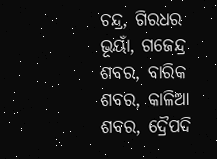ଚନ୍ଦ୍ର, ଗିରଧର ଭୂୟାଁ, ଗଜେନ୍ଦ୍ର ଶବର, ବାରିକ ଶବର, କାଳିଆ ଶବର, ଦ୍ରୈପଦି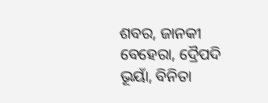ଶବର, ଜାନକୀ ବେହେରା, ଦ୍ରୈପଦି ଭୂୟାଁ, ବିନିତା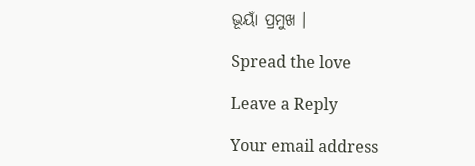ଭୂୟାଁ ପ୍ରମୁଖ ।

Spread the love

Leave a Reply

Your email address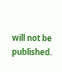will not be published.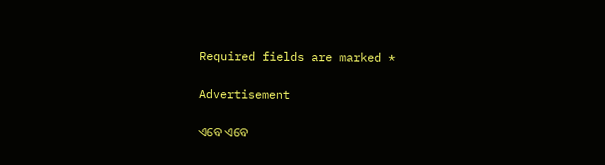Required fields are marked *

Advertisement

ଏବେ ଏବେ